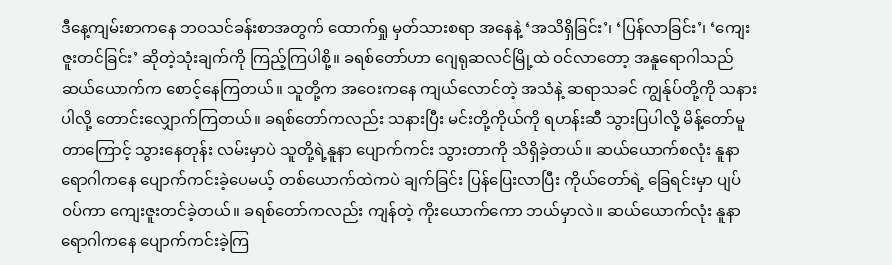ဒီနေ့ကျမ်းစာကနေ ဘဝသင်ခန်းစာအတွက် ထောက်ရှု မှတ်သားစရာ အနေနဲ့ ‘အသိရှိခြင်း’၊ ‘ပြန်လာခြင်း’၊ ‘ကျေးဇူးတင်ခြင်း’ ဆိုတဲ့သုံးချက်ကို ကြည့်ကြပါစို့။ ခရစ်တော်ဟာ ဂျေရုဆလင်မြို့ထဲ ဝင်လာတော့ အနူရောဂါသည် ဆယ်ယောက်က စောင့်နေကြတယ်။ သူတို့က အဝေးကနေ ကျယ်လောင်တဲ့ အသံနဲ့ ဆရာသခင် ကျွန်ုပ်တို့ကို သနားပါလို့ တောင်းလျှောက်ကြတယ်။ ခရစ်တော်ကလည်း သနားပြီး မင်းတို့ကိုယ်ကို ရဟန်းဆီ သွားပြပါလို့ မိန့်တော်မူတာကြောင့် သွားနေတုန်း လမ်းမှာပဲ သူတို့ရဲ့နူနာ ပျောက်ကင်း သွားတာကို သိရှိခဲ့တယ်။ ဆယ်ယောက်စလုံး နူနာရောဂါကနေ ပျောက်ကင်းခဲ့ပေမယ့် တစ်ယောက်ထဲကပဲ ချက်ခြင်း ပြန်ပြေးလာပြီး ကိုယ်တော်ရဲ့ ခြေရင်းမှာ ပျပ်ဝပ်ကာ ကျေးဇူးတင်ခဲ့တယ်။ ခရစ်တော်ကလည်း ကျန်တဲ့ ကိုးယောက်ကော ဘယ်မှာလဲ။ ဆယ်ယောက်လုံး နူနာရောဂါကနေ ပျောက်ကင်းခဲ့ကြ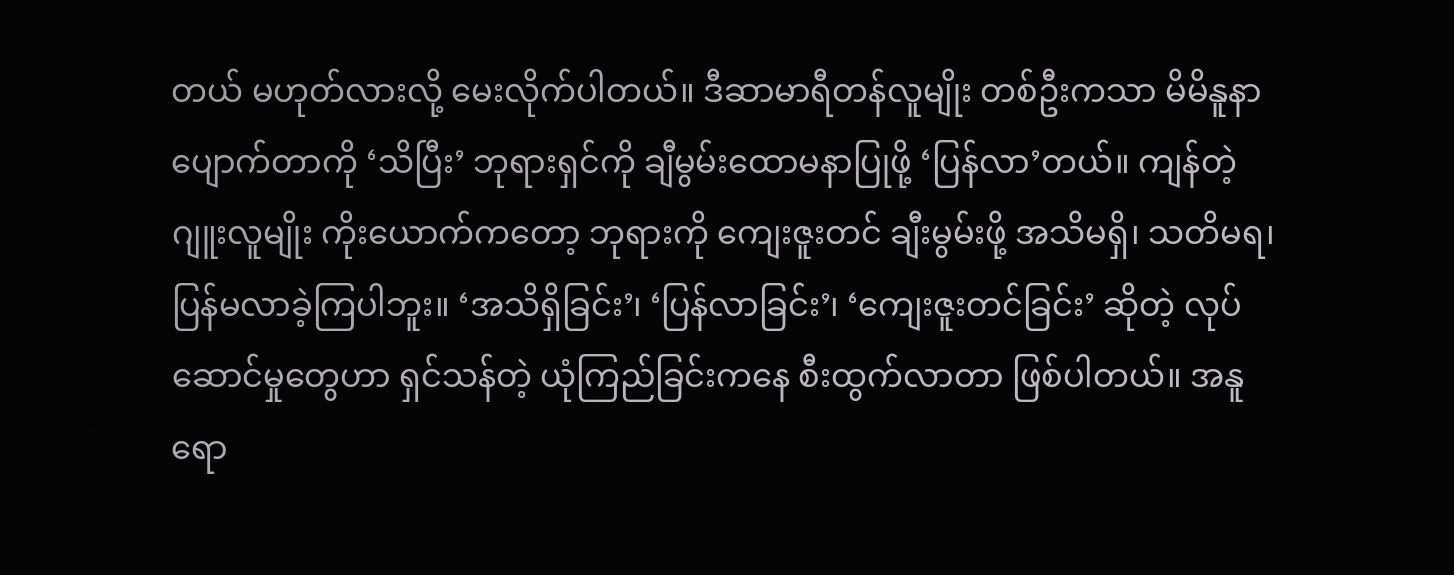တယ် မဟုတ်လားလို့ မေးလိုက်ပါတယ်။ ဒီဆာမာရီတန်လူမျိုး တစ်ဦးကသာ မိမိနူနာပျောက်တာကို ‘သိပြီး’ ဘုရားရှင်ကို ချီမွမ်းထောမနာပြုဖို့ ‘ပြန်လာ’တယ်။ ကျန်တဲ့ ဂျူးလူမျိုး ကိုးယောက်ကတော့ ဘုရားကို ကျေးဇူးတင် ချီးမွမ်းဖို့ အသိမရှိ၊ သတိမရ၊ ပြန်မလာခဲ့ကြပါဘူး။ ‘အသိရှိခြင်း’၊ ‘ပြန်လာခြင်း’၊ ‘ကျေးဇူးတင်ခြင်း’ ဆိုတဲ့ လုပ်ဆောင်မှုတွေဟာ ရှင်သန်တဲ့ ယုံကြည်ခြင်းကနေ စီးထွက်လာတာ ဖြစ်ပါတယ်။ အနူရော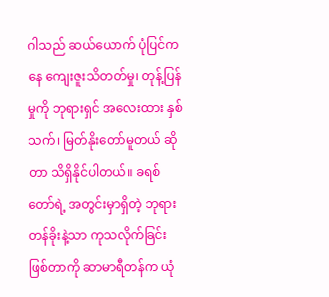ဂါသည် ဆယ်ယောက် ပုံပြင်ကနေ ကျေးဇူးသိတတ်မှု၊ တုန့်ပြန်မှုကို ဘုရားရှင် အလေးထား နှစ်သက်၊ မြတ်နိုးတော်မူတယ် ဆိုတာ သိရှိနိုင်ပါတယ်။ ခရစ်တော်ရဲ့ အတွင်းမှာရှိတဲ့ ဘုရားတန်ခိုးနဲ့သာ ကုသလိုက်ခြင်း ဖြစ်တာကို ဆာမာရီတန်က ယုံ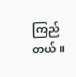ကြည်တယ်။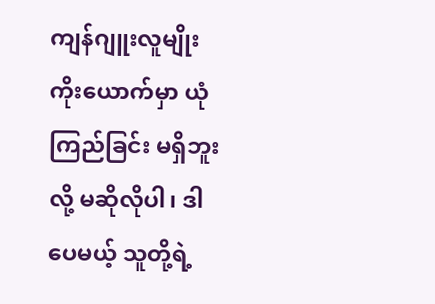ကျန်ဂျူးလူမျိုး ကိုးယောက်မှာ ယုံကြည်ခြင်း မရှိဘူးလို့ မဆိုလိုပါ၊ ဒါပေမယ့် သူတို့ရဲ့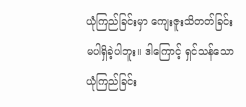ယုံကြည်ခြင်းမှာ ကျေးဇူးသိတတ်ခြင်း မပါရှိခဲ့ပါဘူး။ ဒါကြောင့် ရှင်သန်သော ယုံကြည်ခြင်း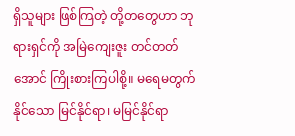ရှိသူများ ဖြစ်ကြတဲ့ တို့တတွေဟာ ဘုရားရှင်ကို အမြဲကျေးဇူး တင်တတ်အောင် ကြိုးစားကြပါစို့။ မရေမတွက်နိုင်သော မြင်နိုင်ရာ၊ မမြင်နိုင်ရာ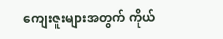ကျေးဇူးများအတွက် ကိုယ်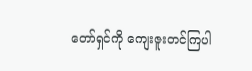တော်ရှင်ကို ကျေးဇူးတင်ကြပါ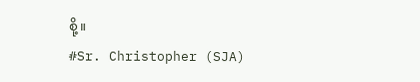စို့။
#Sr. Christopher (SJA)